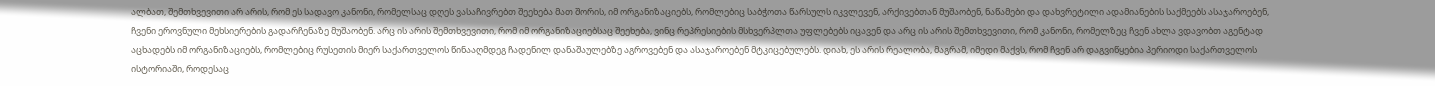ალბათ, შემთხვევითი არ არის, რომ ეს სადავო კანონი, რომელსაც დღეს ვასაჩივრებთ შეეხება მათ შორის, იმ ორგანიზაციებს, რომლებიც საბჭოთა წარსულს იკვლევენ, არქივებთან მუშაობენ, ნაწამები და დახვრეტილი ადამიანების საქმეებს ასაჯაროებენ, ჩვენი ეროვნული მეხსიერების გადარჩენაზე მუშაობენ. არც ის არის შემთხვევითი, რომ იმ ორგანიზაციებსაც შეეხება, ვინც რეპრესიების მსხვერპლთა უფლებებს იცავენ და არც ის არის შემთხვევითი, რომ კანონი, რომელზეც ჩვენ ახლა ვდავობთ აგენტად აცხადებს იმ ორგანიზაციებს, რომლებიც რუსეთის მიერ საქართველოს წინააღმდეგ ჩადენილ დანაშაულებზე აგროვებენ და ასაჯაროებენ მტკიცებულებს. დიახ, ეს არის რეალობა, მაგრამ, იმედი მაქვს, რომ ჩვენ არ დაგვიწყებია პერიოდი საქართველოს ისტორიაში, როდესაც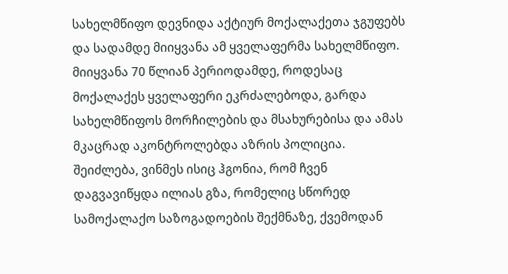სახელმწიფო დევნიდა აქტიურ მოქალაქეთა ჯგუფებს და სადამდე მიიყვანა ამ ყველაფერმა სახელმწიფო. მიიყვანა 70 წლიან პერიოდამდე, როდესაც მოქალაქეს ყველაფერი ეკრძალებოდა, გარდა სახელმწიფოს მორჩილების და მსახურებისა და ამას მკაცრად აკონტროლებდა აზრის პოლიცია.
შეიძლება, ვინმეს ისიც ჰგონია, რომ ჩვენ დაგვავიწყდა ილიას გზა, რომელიც სწორედ სამოქალაქო საზოგადოების შექმნაზე, ქვემოდან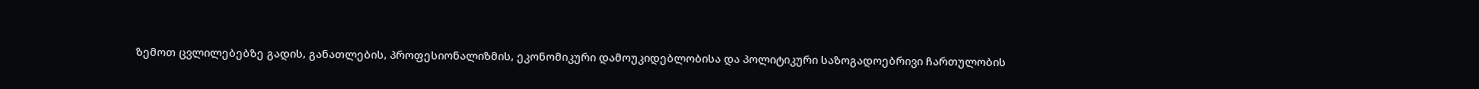ზემოთ ცვლილებებზე გადის, განათლების, პროფესიონალიზმის, ეკონომიკური დამოუკიდებლობისა და პოლიტიკური საზოგადოებრივი ჩართულობის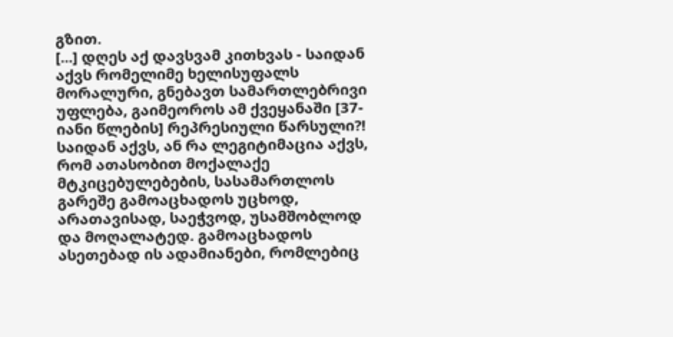გზით.
[...] დღეს აქ დავსვამ კითხვას - საიდან აქვს რომელიმე ხელისუფალს მორალური, გნებავთ სამართლებრივი უფლება, გაიმეოროს ამ ქვეყანაში [37-იანი წლების] რეპრესიული წარსული?! საიდან აქვს, ან რა ლეგიტიმაცია აქვს, რომ ათასობით მოქალაქე მტკიცებულებების, სასამართლოს გარეშე გამოაცხადოს უცხოდ, არათავისად, საეჭვოდ, უსამშობლოდ და მოღალატედ. გამოაცხადოს ასეთებად ის ადამიანები, რომლებიც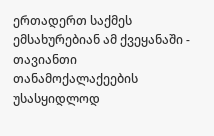ერთადერთ საქმეს ემსახურებიან ამ ქვეყანაში - თავიანთი თანამოქალაქეების უსასყიდლოდ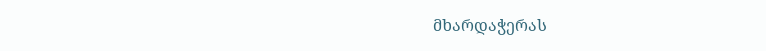მხარდაჭერას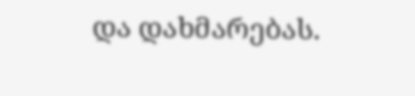და დახმარებას.